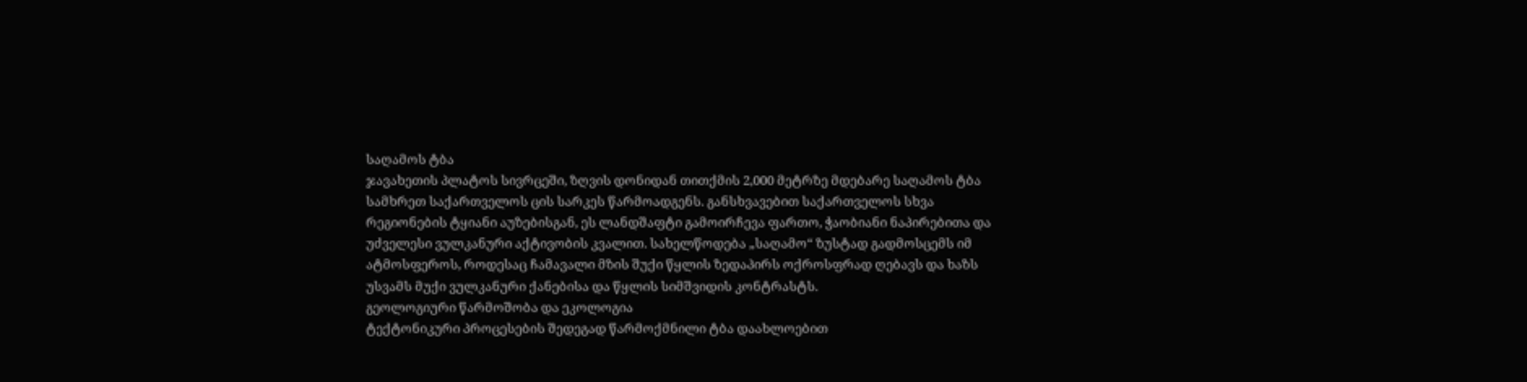საღამოს ტბა
ჯავახეთის პლატოს სივრცეში, ზღვის დონიდან თითქმის 2,000 მეტრზე მდებარე საღამოს ტბა სამხრეთ საქართველოს ცის სარკეს წარმოადგენს. განსხვავებით საქართველოს სხვა რეგიონების ტყიანი აუზებისგან, ეს ლანდშაფტი გამოირჩევა ფართო, ჭაობიანი ნაპირებითა და უძველესი ვულკანური აქტივობის კვალით. სახელწოდება „საღამო“ ზუსტად გადმოსცემს იმ ატმოსფეროს, როდესაც ჩამავალი მზის შუქი წყლის ზედაპირს ოქროსფრად ღებავს და ხაზს უსვამს მუქი ვულკანური ქანებისა და წყლის სიმშვიდის კონტრასტს.
გეოლოგიური წარმოშობა და ეკოლოგია
ტექტონიკური პროცესების შედეგად წარმოქმნილი ტბა დაახლოებით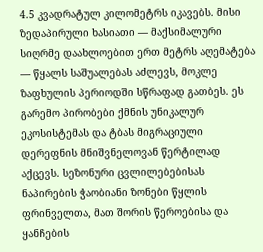4.5 კვადრატულ კილომეტრს იკავებს. მისი ზედაპირული ხასიათი — მაქსიმალური სიღრმე დაახლოებით ერთ მეტრს აღემატება — წყალს საშუალებას აძლევს, მოკლე ზაფხულის პერიოდში სწრაფად გათბეს. ეს გარემო პირობები ქმნის უნიკალურ ეკოსისტემას და ტბას მიგრაციული დერეფნის მნიშვნელოვან წერტილად აქცევს. სეზონური ცვლილებებისას ნაპირების ჭაობიანი ზონები წყლის ფრინველთა, მათ შორის წეროებისა და ყანჩების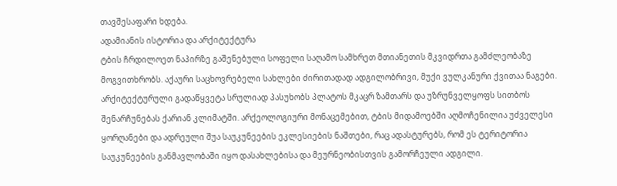თავშესაფარი ხდება.
ადამიანის ისტორია და არქიტექტურა
ტბის ჩრდილოეთ ნაპირზე გაშენებული სოფელი საღამო სამხრეთ მთიანეთის მკვიდრთა გამძლეობაზე მოგვითხრობს. აქაური საცხოვრებელი სახლები ძირითადად ადგილობრივი, მუქი ვულკანური ქვითაა ნაგები. არქიტექტურული გადაწყვეტა სრულიად პასუხობს პლატოს მკაცრ ზამთარს და უზრუნველყოფს სითბოს შენარჩუნებას ქარიან კლიმატში. არქეოლოგიური მონაცემებით, ტბის მიდამოებში აღმოჩენილია უძველესი ყორღანები და ადრეული შუა საუკუნეების ეკლესიების ნაშთები, რაც ადასტურებს, რომ ეს ტერიტორია საუკუნეების განმავლობაში იყო დასახლებისა და მეურნეობისთვის გამორჩეული ადგილი.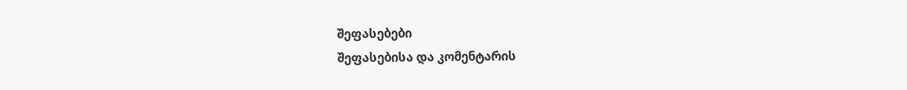შეფასებები
შეფასებისა და კომენტარის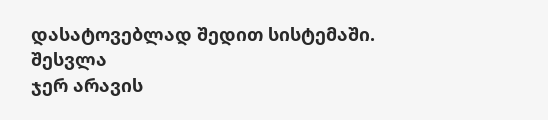დასატოვებლად შედით სისტემაში. შესვლა
ჯერ არავის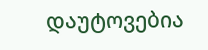დაუტოვებია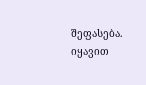შეფასება. იყავით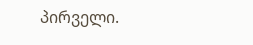პირველი.